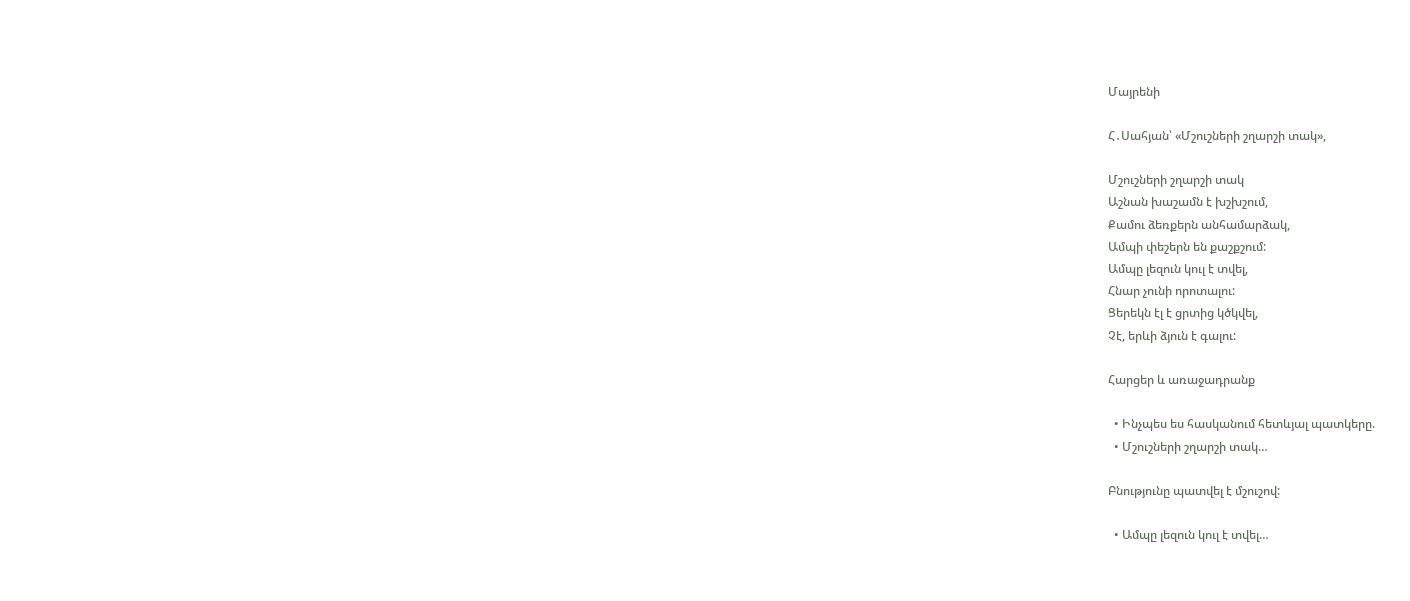Մայրենի

Հ․Սահյան՝ «Մշուշների շղարշի տակ»,

Մշուշների շղարշի տակ
Աշնան խաշամն է խշխշում,
Քամու ձեռքերն անհամարձակ,
Ամպի փեշերն են քաշքշում:
Ամպը լեզուն կուլ է տվել,
Հնար չունի որոտալու:
Ցերեկն էլ է ցրտից կծկվել,
Չէ, երևի ձյուն է գալու:

Հարցեր և առաջադրանք

  • Ինչպես ես հասկանում հետևյալ պատկերը.
  • Մշուշների շղարշի տակ…

Բնությունը պատվել է մշուշով:

  • Ամպը լեզուն կուլ է տվել…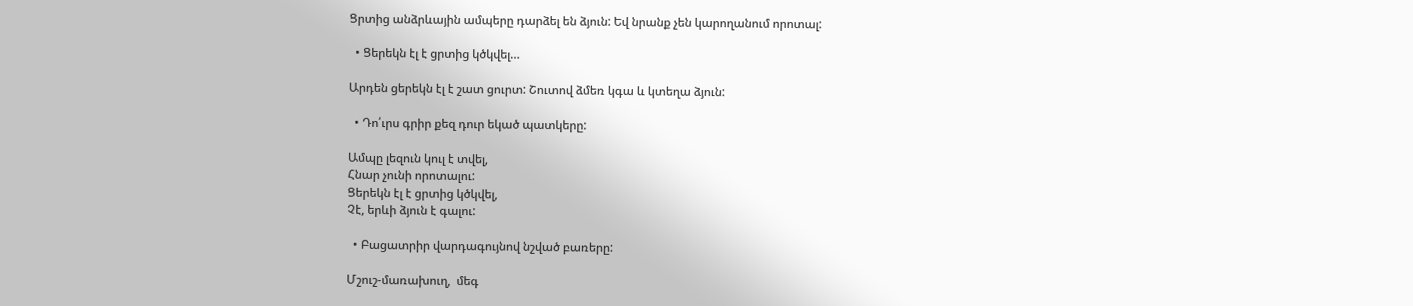Ցրտից անձրևային ամպերը դարձել են ձյուն: Եվ նրանք չեն կարողանում որոտալ:

  • Ցերեկն էլ է ցրտից կծկվել…

Արդեն ցերեկն էլ է շատ ցուրտ: Շուտով ձմեռ կգա և կտեղա ձյուն:

  • Դո՛ւրս գրիր քեզ դուր եկած պատկերը:

Ամպը լեզուն կուլ է տվել,
Հնար չունի որոտալու:
Ցերեկն էլ է ցրտից կծկվել,
Չէ, երևի ձյուն է գալու:

  • Բացատրիր վարդագույնով նշված բառերը:

Մշուշ-մառախուղ,  մեգ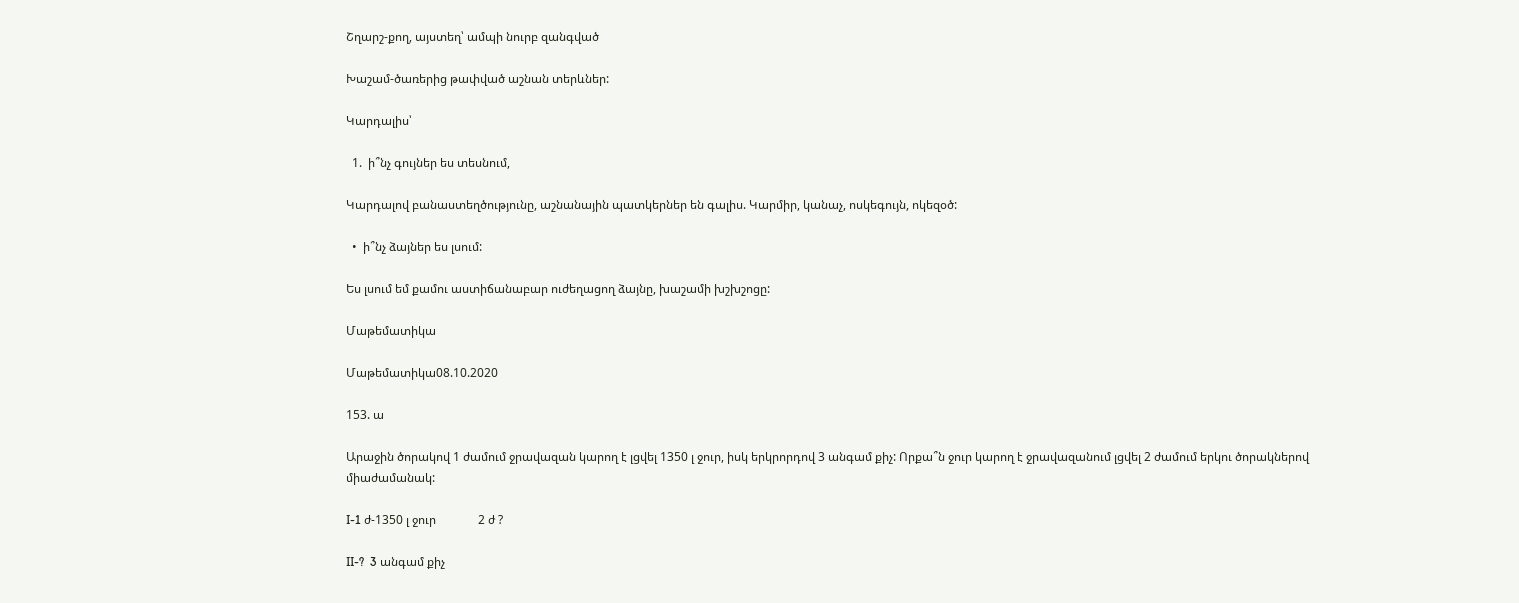Շղարշ-քող, այստեղ՝ ամպի նուրբ զանգված

Խաշամ-ծառերից թափված աշնան տերևներ:

Կարդալիս՝

  1.  ի՞նչ գույներ ես տեսնում,

Կարդալով բանաստեղծությունը, աշնանային պատկերներ են գալիս. Կարմիր, կանաչ, ոսկեգույն, ոկեզօծ:

  •  ի՞նչ ձայներ ես լսում:

Ես լսում եմ քամու աստիճանաբար ուժեղացող ձայնը, խաշամի խշխշոցը:

Մաթեմատիկա

Մաթեմատիկա08.10.2020

153. ա

Արաջին ծորակով 1 ժամում ջրավազան կարող է լցվել 1350 լ ջուր, իսկ երկրորդով 3 անգամ քիչ: Որքա՞ն ջուր կարող է ջրավազանում լցվել 2 ժամում երկու ծորակներով միաժամանակ:

I-1 ժ-1350 լ ջուր              2 ժ ?

II-?  3 անգամ քիչ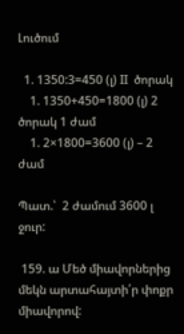Լուծում

  1. 1350:3=450 (լ) II  ծորակ
    1. 1350+450=1800 (լ) 2 ծորակ 1 ժամ
    1. 2×1800=3600 (լ) – 2 ժամ

Պատ.՝  2 ժամում 3600 լ ջուր:

 159. ա Մեծ միավորներից մեկն արտահայտի՛ր փոքր միավորով: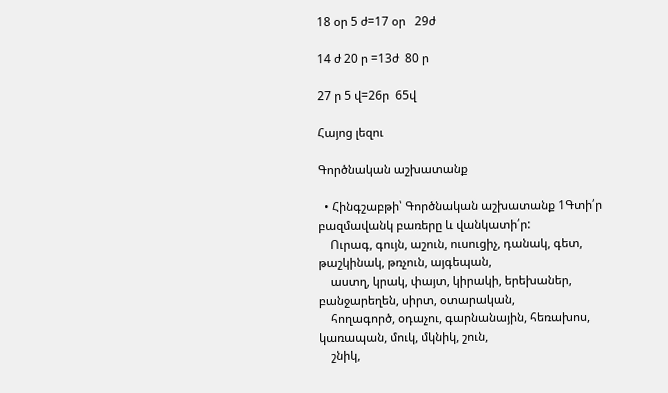18 օր 5 ժ=17 օր   29ժ

14 ժ 20 ր =13ժ  80 ր

27 ր 5 վ=26ր  65վ

Հայոց լեզու

Գործնական աշխատանք

  • Հինգշաբթի՝ Գործնական աշխատանք 1Գտի՛ր բազմավանկ բառերը և վանկատի՛ր:
    Ուրագ, գույն, աշուն, ուսուցիչ, դանակ, գետ, թաշկինակ, թռչուն, այգեպան,
    աստղ, կրակ, փայտ, կիրակի, երեխաներ, բանջարեղեն, սիրտ, օտարական,
    հողագործ, օդաչու, գարնանային, հեռախոս, կառապան, մուկ, մկնիկ, շուն,
    շնիկ,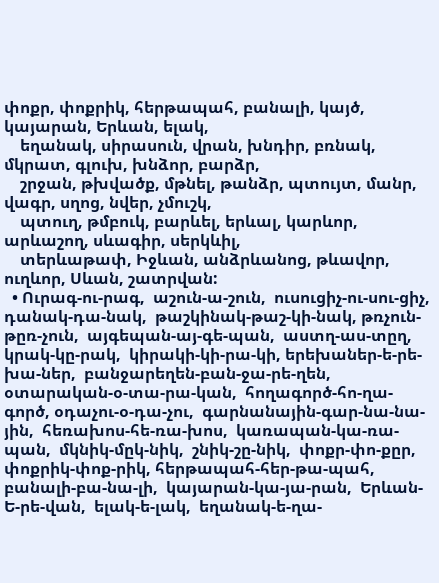փոքր, փոքրիկ, հերթապահ, բանալի, կայծ, կայարան, Երևան, ելակ,
    եղանակ, սիրասուն, վրան, խնդիր, բռնակ, մկրատ, գլուխ, խնձոր, բարձր,
    շրջան, թխվածք, մթնել, թանձր, պտույտ, մանր, վագր, սղոց, նվեր, չմուշկ,
    պտուղ, թմբուկ, բարևել, երևալ, կարևոր, արևաշող, սևագիր, սերկևիլ,
    տերևաթափ, Իջևան, անձրևանոց, թևավոր, ուղևոր, Սևան, շատրվան:
  • Ուրագ-ու-րագ,  աշուն-ա-շուն,  ուսուցիչ-ու-սու-ցիչ, դանակ-դա-նակ,  թաշկինակ-թաշ-կի-նակ, թռչուն-թըռ-չուն,  այգեպան-այ-գե-պան,  աստղ-աս-տըղ,  կրակ-կը-րակ,  կիրակի-կի-րա-կի, երեխաներ-ե-րե-խա-ներ,  բանջարեղեն-բան-ջա-րե-ղեն, օտարական-օ-տա-րա-կան,  հողագործ-հո-ղա-գործ, օդաչու-օ-դա-չու,  գարնանային-գար-նա-նա-յին,  հեռախոս-հե-ռա-խոս,  կառապան-կա-ռա-պան,  մկնիկ-մըկ-նիկ,  շնիկ-շը-նիկ,  փոքր-փո-քըր,  փոքրիկ-փոք-րիկ, հերթապահ-հեր-թա-պահ, բանալի-բա-նա-լի,  կայարան-կա-յա-րան,  Երևան-Ե-րե-վան,  ելակ-ե-լակ,  եղանակ-ե-ղա-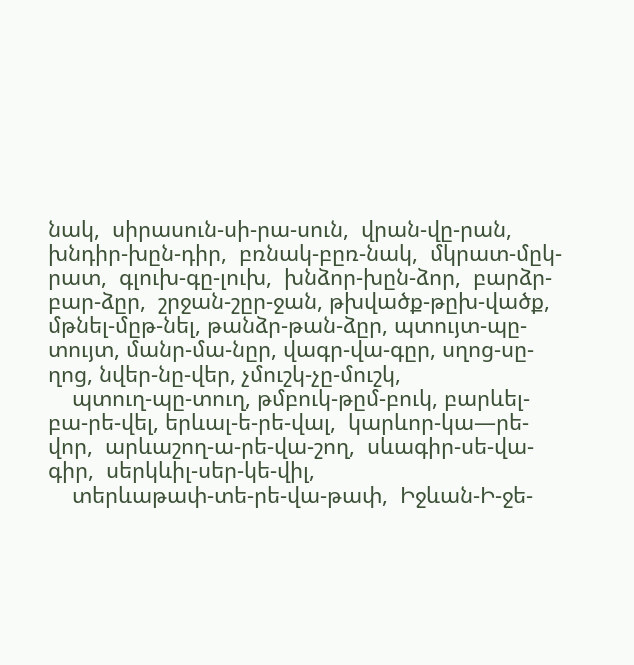նակ,  սիրասուն-սի-րա-սուն,  վրան-վը-րան,  խնդիր-խըն-դիր,  բռնակ-բըռ-նակ,  մկրատ-մըկ-րատ,  գլուխ-գը-լուխ,  խնձոր-խըն-ձոր,  բարձր-բար-ձըր,  շրջան-շըր-ջան, թխվածք-թըխ-վածք, մթնել-մըթ-նել, թանձր-թան-ձըր, պտույտ-պը-տույտ, մանր-մա-նըր, վագր-վա-գըր, սղոց-սը-ղոց, նվեր-նը-վեր, չմուշկ-չը-մուշկ,
    պտուղ-պը-տուղ, թմբուկ-թըմ-բուկ, բարևել-բա-րե-վել, երևալ-ե-րե-վալ,  կարևոր-կա—րե-վոր,  արևաշող-ա-րե-վա-շող,  սևագիր-սե-վա-գիր,  սերկևիլ-սեր-կե-վիլ,
    տերևաթափ-տե-րե-վա-թափ,  Իջևան-Ի-ջե-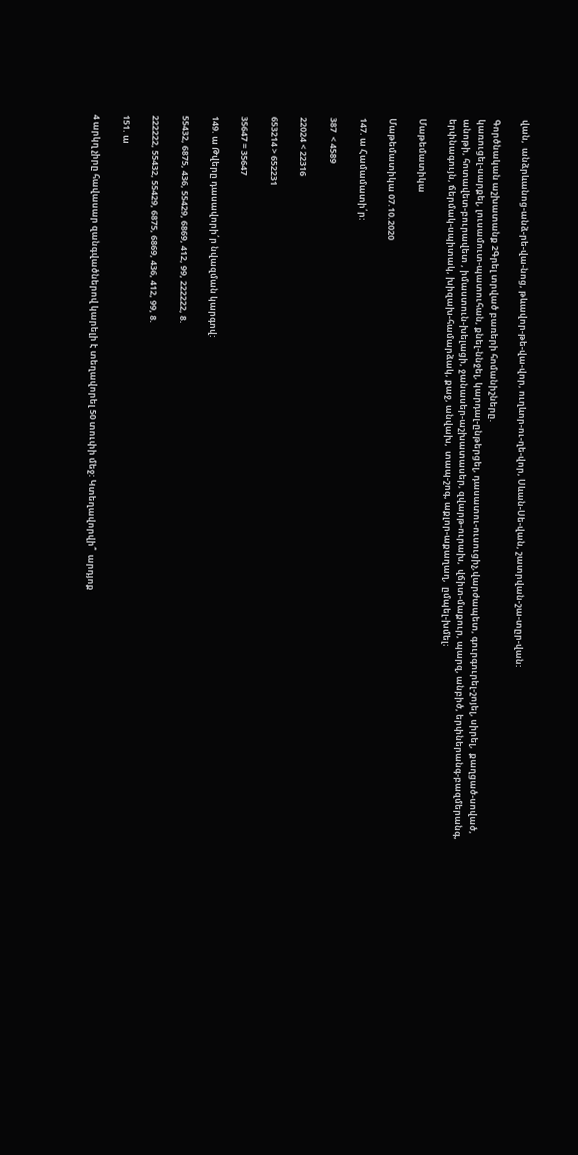վան,  անձրևանոց-անձ-րե-վա-նոց, թևավոր-թե-վա-վոր, ուղևոր-ու-ղե-վոր, Սևան-Սե-վան, շատրվան-շա-տըր-վան:

Գործնական աշխատանք 2Գրել տրված բառերի հոմանիշները.
կառուցել-սարքել, լուսամուտ-պատուհան, քնել-ննջել, կարդալ-ընթերցել, դասատու-ուսուցիչ,վարժապետ, գուրգուրել-շոյել, սիրել,  քաղցած-սոված, անոթի, հոտավետ-բուրավետ , իմաստուն-խելացի, ջանասեր-աշխատասեր, զվարթ-ուրախ,  վճիտ-մաքուր, պարզ, անբիծ, երփներանգ-բազմերանգ, երփնագույն, ճերմակ-սպիտակ, խիզախ-համարձակ, քաջ, անվախ,  տապ-շոգ, աքլոր-աքաղաղ,  ըմպել-խմել։

Մաթեմատիկա

Մաթեմատիկա 07.10.2020

147. ա Համամատի՛ր:

387  < 4589

22024 < 22316

653214 > 652231

35647 = 35647

149. ա Թվերը դասավորի՛ր նվազման կարգով:

55432, 6875, 436, 55429, 6869, 412, 99, 222222, 8.

222222, 55432, 55429, 6875, 6869, 436, 412, 99, 8.

151. ա

4 արկղ չիրը հավասար զանգվածներով կարելի է տեղավորել 50 տուփի մեջ: Կտեղավորվի՞  արդյոք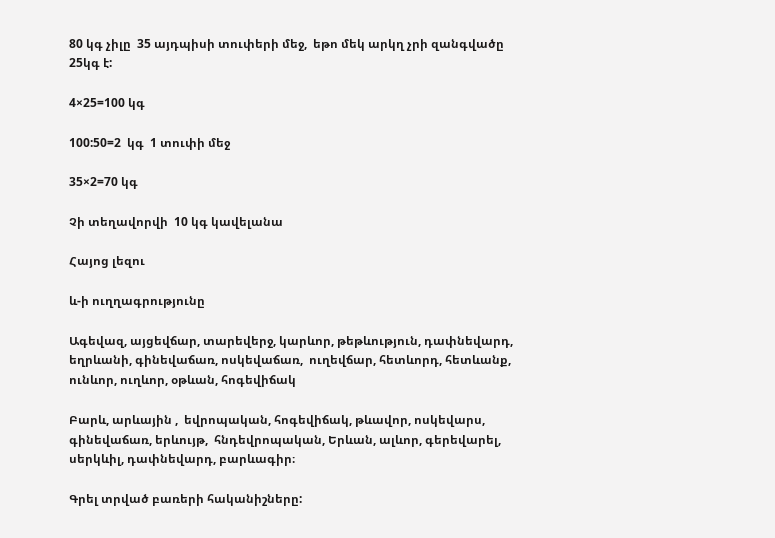80 կգ չիլը  35 այդպիսի տուփերի մեջ,  եթո մեկ արկղ չրի զանգվածը 25կգ է:

4×25=100 կգ

100:50=2  կգ  1 տուփի մեջ

35×2=70 կգ

Չի տեղավորվի  10 կգ կավելանա

Հայոց լեզու

և-ի ուղղագրությունը

Ագեվազ, այցեվճար, տարեվերջ, կարևոր, թեթևություն, դափնեվարդ, եղրևանի, գինեվաճառ, ոսկեվաճառ,  ուղեվճար, հետևորդ, հետևանք, ունևոր, ուղևոր, օթևան, հոգեվիճակ

Բարև, արևային ,  եվրոպական, հոգեվիճակ, թևավոր, ոսկեվարս, գինեվաճառ, երևույթ,  հնդեվրոպական, Երևան, ալևոր, գերեվարել, սերկևիլ, դափնեվարդ, բարևագիր։

Գրել տրված բառերի հականիշները: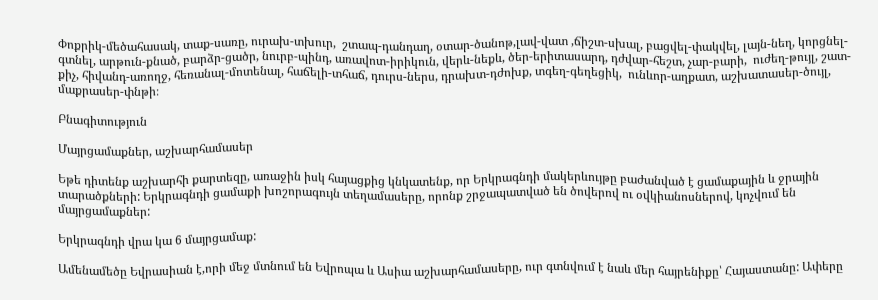Փոքրիկ-մեծահասակ, տաք-սառը, ուրախ-տխուր,  շտապ-դանդաղ, օտար-ծանոթ,լավ-վատ ,ճիշտ-սխալ, բացվել-փակվել, լայն-նեղ, կորցնել-գտնել, արթուն-քնած, բարձր-ցածր, նուրբ-պինդ, առավոտ-իրիկուն, վերև-նեքև, ծեր-երիտասարդ, դժվար-հեշտ, չար-բարի,  ուժեղ-թույլ, շատ-քիչ, հիվանդ-առողջ, հեռանալ-մոտենալ, հաճելի-տհաճ, դուրս-ներս, դրախտ-դժոխք, տգեղ-գեղեցիկ,  ունևոր-աղքատ, աշխատասեր-ծույլ, մաքրասեր-փնթի։

Բնագիտություն

Մայրցամաքներ, աշխարհամասեր

Եթե դիտենք աշխարհի քարտեզը, առաջին իսկ հայացքից կնկատենք, որ Երկրագնդի մակերևույթը բաժանված է ցամաքային և ջրային տարածքների: Երկրագնդի ցամաքի խոշորագույն տեղամասերը, որոնք շրջապատված են ծովերով ու օվկիանոսներով, կոչվում են մայրցամաքներ:

Երկրագնդի վրա կա 6 մայրցամաք:

Ամենամեծը Եվրասիան է,որի մեջ մտնում են Եվրոպա և Ասիա աշխարհամասերը, ուր գտնվում է նաև մեր հայրենիքը՝ Հայաստանը: Ափերը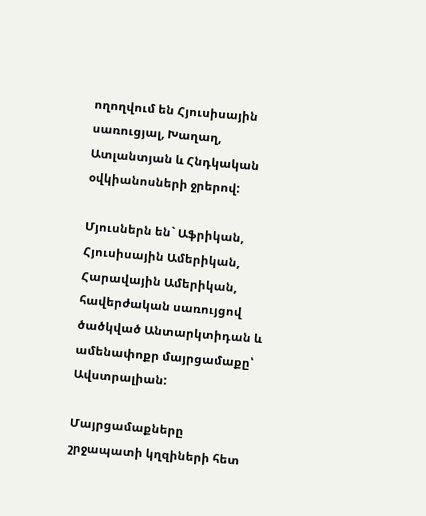ողողվում են Հյուսիսային սառուցյալ, Խաղաղ, Ատլանտյան և Հնդկական օվկիանոսների ջրերով:

Մյուսներն են` Աֆրիկան, Հյուսիսային Ամերիկան, Հարավային Ամերիկան, հավերժական սառույցով ծածկված Անտարկտիդան և ամենափոքր մայրցամաքը՝ Ավստրալիան:

Մայրցամաքները շրջապատի կղզիների հետ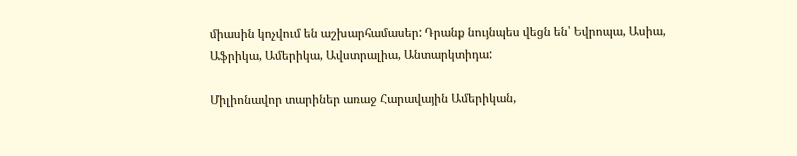միասին կոչվում են աշխարհամասեր: Դրանք նույնպես վեցն են՝ Եվրոպա, Ասիա, Աֆրիկա, Ամերիկա, Ավստրալիա, Անտարկտիդա:

Միլիոնավոր տարիներ առաջ Հարավային Ամերիկան,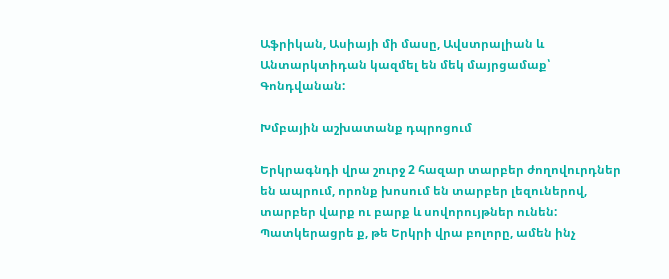Աֆրիկան, Ասիայի մի մասը, Ավստրալիան և Անտարկտիդան կազմել են մեկ մայրցամաք՝ Գոնդվանան:

Խմբային աշխատանք դպրոցում

Երկրագնդի վրա շուրջ 2 հազար տարբեր ժողովուրդներ են ապրում, որոնք խոսում են տարբեր լեզուներով, տարբեր վարք ու բարք և սովորույթներ ունեն: Պատկերացրե ք, թե Երկրի վրա բոլորը, ամեն ինչ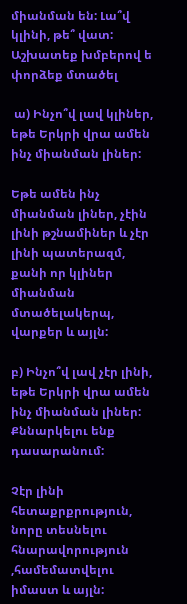միանման են: Լա՞վ կլինի, թե՞ վատ: Աշխատեք խմբերով ե փորձեք մտածել

 ա) Ինչո՞վ լավ կլիներ, եթե Երկրի վրա ամեն ինչ միանման լիներ:

Եթե ամեն ինչ միանման լիներ, չէին լինի թշնամիներ և չէր լինի պատերազմ, քանի որ կլիներ միանման մտածելակերպ, վարքեր և այլն:

բ) Ինչո՞վ լավ չէր լինի, եթե Երկրի վրա ամեն ինչ միանման լիներ: Քննարկելու ենք դասարանում:

Չէր լինի հետաքրքրություն, նորը տեսնելու հնարավորություն ,համեմատվելու իմաստ և այլն: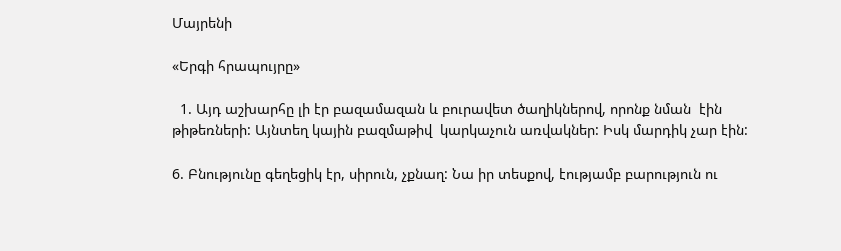Մայրենի

«Երգի հրապույրը»

  1. Այդ աշխարհը լի էր բազամազան և բուրավետ ծաղիկներով, որոնք նման  էին թիթեռների: Այնտեղ կային բազմաթիվ  կարկաչուն առվակներ: Իսկ մարդիկ չար էին:

6. Բնությունը գեղեցիկ էր, սիրուն, չքնաղ: Նա իր տեսքով, էությամբ բարություն ու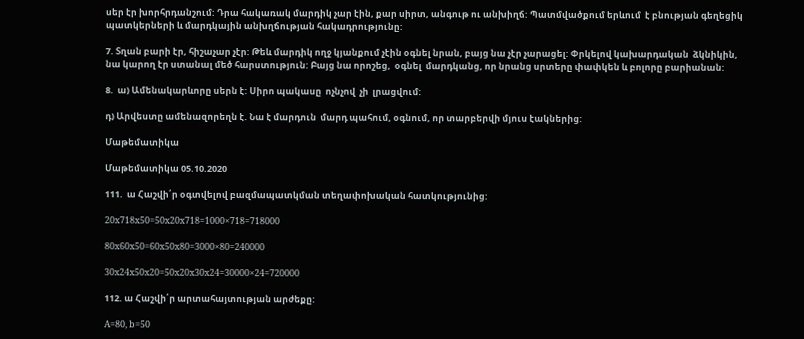սեր էր խորհրդանշում: Դրա հակառակ մարդիկ չար էին, քար սիրտ, անգութ ու անխիղճ: Պատմվածքում երևում  է բնության գեղեցիկ պատկերների և մարդկային անխղճության հակադրությունը:

7. Տղան բարի էր, հիշաչար չէր: Թեև մարդիկ ողջ կյանքում չէին օգնել նրան, բայց նա չէր չարացել: Փրկելով կախարդական  ձկնիկին, նա կարող էր ստանալ մեծ հարստություն: Բայց նա որոշեց,  օգնել  մարդկանց, որ նրանց սրտերը փափկեն և բոլորը բարիանան:

8.  ա) Ամենակարևորը սերն է: Սիրո պակասը  ոչնչով  չի  լրացվում:

դ) Արվեստը ամենազորեղն է. Նա է մարդուն  մարդ պահում, օգնում, որ տարբերվի մյուս էակներից:

Մաթեմատիկա

Մաթեմատիկա 05.10.2020

111.  ա Հաշվի՛ր օգտվելով բազմապատկման տեղափոխական հատկությունից:

20x718x50=50x20x718=1000×718=718000

80x60x50=60x50x80=3000×80=240000

30x24x50x20=50x20x30x24=30000×24=720000

112. ա Հաշվի՛ր արտահայտության արժեքը:

A=80, b=50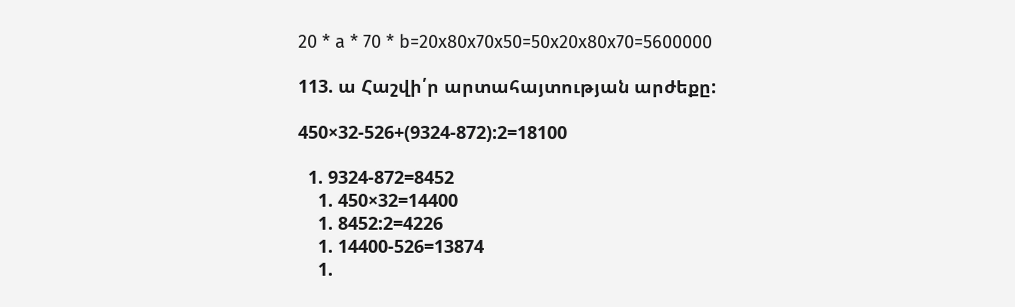20 * a * 70 * b=20x80x70x50=50x20x80x70=5600000

113. ա Հաշվի՛ր արտահայտության արժեքը:

450×32-526+(9324-872):2=18100

  1. 9324-872=8452
    1. 450×32=14400
    1. 8452:2=4226
    1. 14400-526=13874
    1.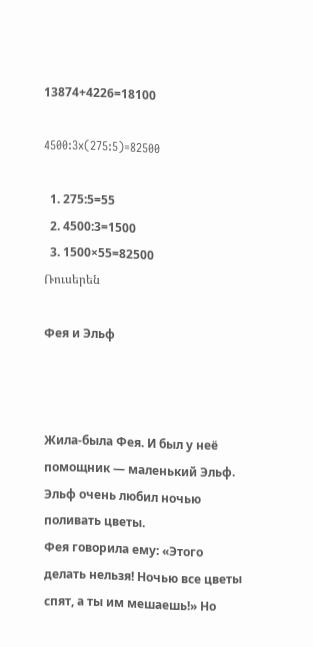13874+4226=18100

4500:3x(275:5)=82500

  1. 275:5=55
  2. 4500:3=1500
  3. 1500×55=82500
Ռուսերեն

Фея и Эльф



Жила-была Фея. И был у неё помощник — маленький Эльф.
Эльф очень любил ночью поливать цветы.
Фея говорила ему: «Этого делать нельзя! Ночью все цветы спят, а ты им мешаешь!» Но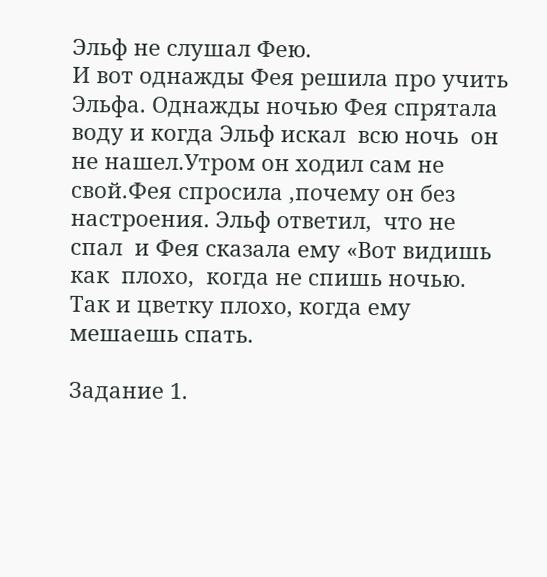Эльф не слушал Фею.
И вот однажды Фея решила про учить
Эльфа. Однажды ночью Фея спрятала воду и когда Эльф искал  всю ночь  он не нашел.Утром он ходил сам не свой.Фея спросила ,почему он без настроения. Эльф ответил,  что не спал  и Фея сказала ему «Вот видишь  как  плохо,  когда не спишь ночью. Так и цветку плохо, когда ему мешаешь спать.

Задание 1.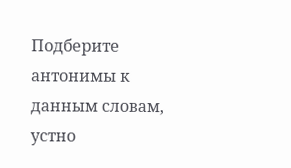Подберите  антонимы к данным словам, устно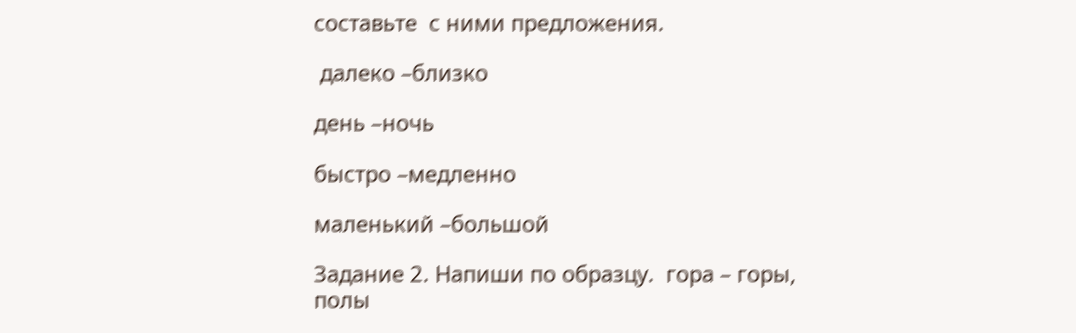составьте  с ними предложения.

 далеко –близко

день –ночь

быстро –медленно

маленький –большой

Задание 2. Напиши по образцу.  гора – горы,    полы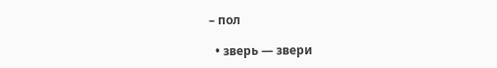– пол

  • зверь — звери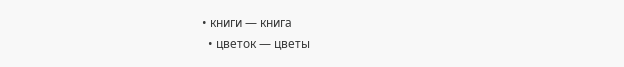• книги — книга
  • цветок — цветы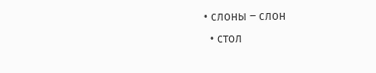• слоны – слон
  • стол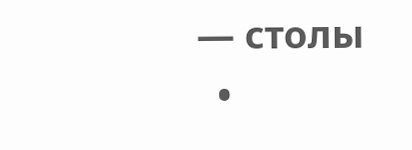— столы
  •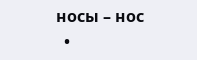носы – нос
  •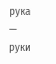рука — руки